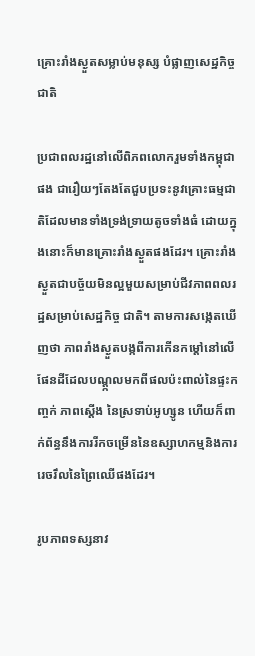គ្រោះរាំងស្ងួតសម្លាប់មនុស្ស បំផ្លាញសេដ្ឋកិច្ចជាតិ

ប្រជាពលរដ្ឋនៅលើពិភពលោករួមទាំងកម្ពុជាផង ជារឿយៗតែងតែជួបប្រទះនូវគ្រោះធម្មជាតិដែលមានទាំងទ្រង់ទ្រាយតូចទាំងធំ ដោយក្នុងនោះក៏មានគ្រោះរាំងស្ងួតផងដែរ។ គ្រោះរាំងស្ងួតជាបច្ច័យមិនល្អមួយសម្រាប់ជីវភាពពលរដ្ឋសម្រាប់សេដ្ឋកិច្ច ជាតិ។ តាមការសង្កេតឃើញថា ភាពរាំងស្ងួតបង្កពីការកើនកម្ដៅនៅលើផែនដីដែលបណ្ដ្កលមកពីផលប៉ះពាល់នៃផ្ទះកញ្ចក់ ភាពស្ដើង នៃស្រទាប់អូហ្សូន ហើយក៏ពាក់ព័ន្ធនឹងការរីកចម្រើននៃឧស្សាហកម្មនិងការរេចរឹលនៃព្រៃឈើផងដែរ។

រូបភាពទស្សនាវ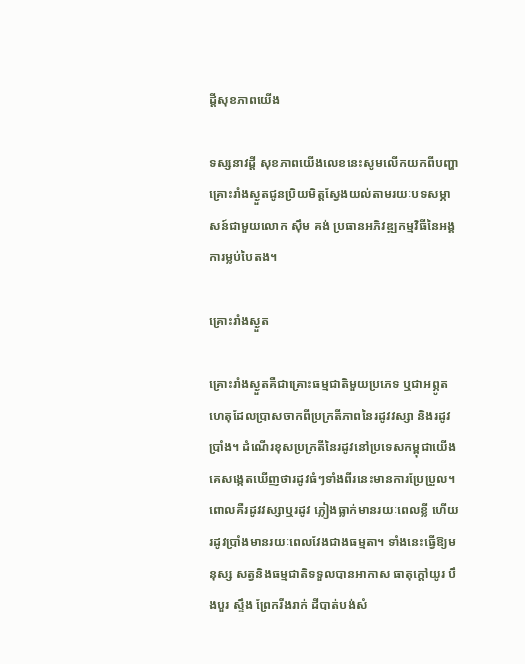ដ្ដីសុខភាពយើង

ទស្សនាវដ្ដី សុខភាពយើងលេខនេះសូមលើកយកពីបញ្ហាគ្រោះរាំងស្ងួតជូនប្រិយមិត្ដស្វែងយល់តាមរយៈបទសម្ភាសន៍ជាមួយលោក ស៊ឹម គង់ ប្រធានអភិវឌ្ឍកម្មវិធីនៃអង្គការម្លប់បៃតង។

គ្រោះរាំងស្ងួត

គ្រោះរាំងស្ងួតគឺជាគ្រោះធម្មជាតិមួយប្រភេទ ឬជាអព្ភូតហេតុដែលប្រាសចាកពីប្រក្រតីភាពនៃរដូវវស្សា និងរដូវប្រាំង។ ដំណើរខុសប្រក្រតីនៃរដូវនៅប្រទេសកម្ពុជាយើង គេសង្កេតឃើញថារដូវធំៗទាំងពីរនេះមានការប្រែប្រួល។ ពោលគឺរដូវវស្សាឬរដូវ ភ្លៀងធ្លាក់មានរយៈពេលខ្លី ហើយរដូវប្រាំងមានរយៈពេលវែងជាងធម្មតា។ ទាំងនេះធ្វើឱ្យមនុស្ស សត្វនិងធម្មជាតិទទួលបានអាកាស ធាតុក្ដៅយូរ បឹងបួរ ស្ទឹង ព្រែករីងរាក់ ដីបាត់បង់សំ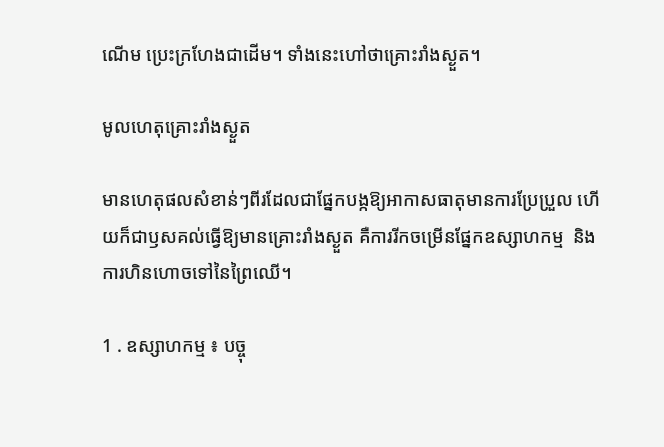ណើម ប្រេះក្រហែងជាដើម។ ទាំងនេះហៅថាគ្រោះរាំងស្ងួត។

មូលហេតុគ្រោះរាំងស្ងួត

មានហេតុផលសំខាន់ៗពីរដែលជាផ្នែកបង្កឱ្យអាកាសធាតុមានការប្រែប្រួល ហើយក៏ជាឫសគល់ធ្វើឱ្យមានគ្រោះរាំងស្ងួត គឺការរីកចម្រើនផ្នែកឧស្សាហកម្ម  និងការហិនហោចទៅនៃព្រៃឈើ។

1 . ឧស្សាហកម្ម ៖ បច្ចុ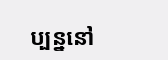ប្បន្ននៅ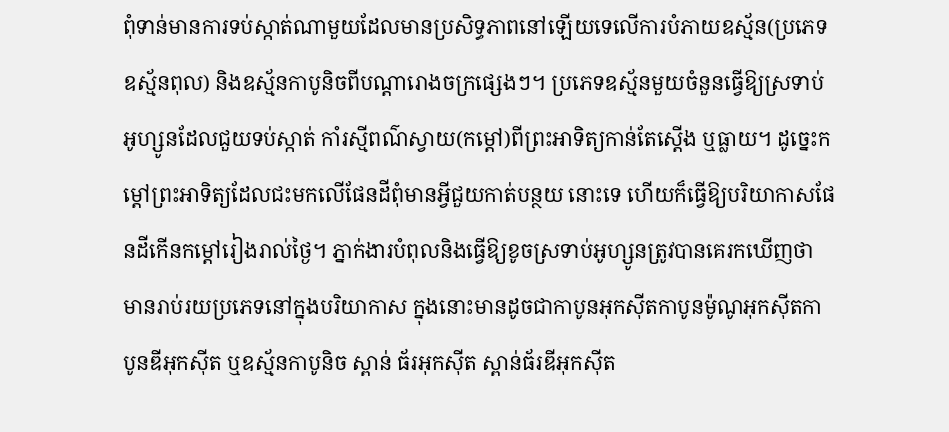ពុំទាន់មានការទប់ស្កាត់ណាមួយដែលមានប្រសិទ្ធភាពនៅឡើយទេលើការបំភាយឧស្ម័ន(ប្រភេទឧស្ម័នពុល) និងឧស្ម័នកាបូនិចពីបណ្ដារោងចក្រផ្សេងៗ។ ប្រភេទឧស្ម័នមួយចំនួនធ្វើឱ្យស្រទាប់អូហ្សូនដែលជួយទប់ស្កាត់ កាំរស្មីពណ៌ស្វាយ(កម្ដៅ)ពីព្រះអាទិត្យកាន់តែស្ដើង ឬធ្លាយ។ ដូច្នេះកម្ដៅព្រះអាទិត្យដែលជះមកលើផែនដីពុំមានអ្វីជួយកាត់បន្ថយ នោះទេ ហើយក៏ធ្វើឱ្យបរិយាកាសផែនដីកើនកម្ដៅរៀងរាល់ថ្ងៃ។ ភ្នាក់ងារបំពុលនិងធ្វើឱ្យខូចស្រទាប់អូហ្សូនត្រូវបានគេរកឃើញថា មានរាប់រយប្រភេទនៅក្នុងបរិយាកាស ក្នុងនោះមានដូចជាកាបូនអុកស៊ីតកាបូនម៉ូណូអុកស៊ីតកាបូនឌីអុកស៊ីត ឬឧស្ម័នកាបូនិច ស្ពាន់ ធ័រអុកស៊ីត ស្ពាន់ធ័រឌីអុកស៊ីត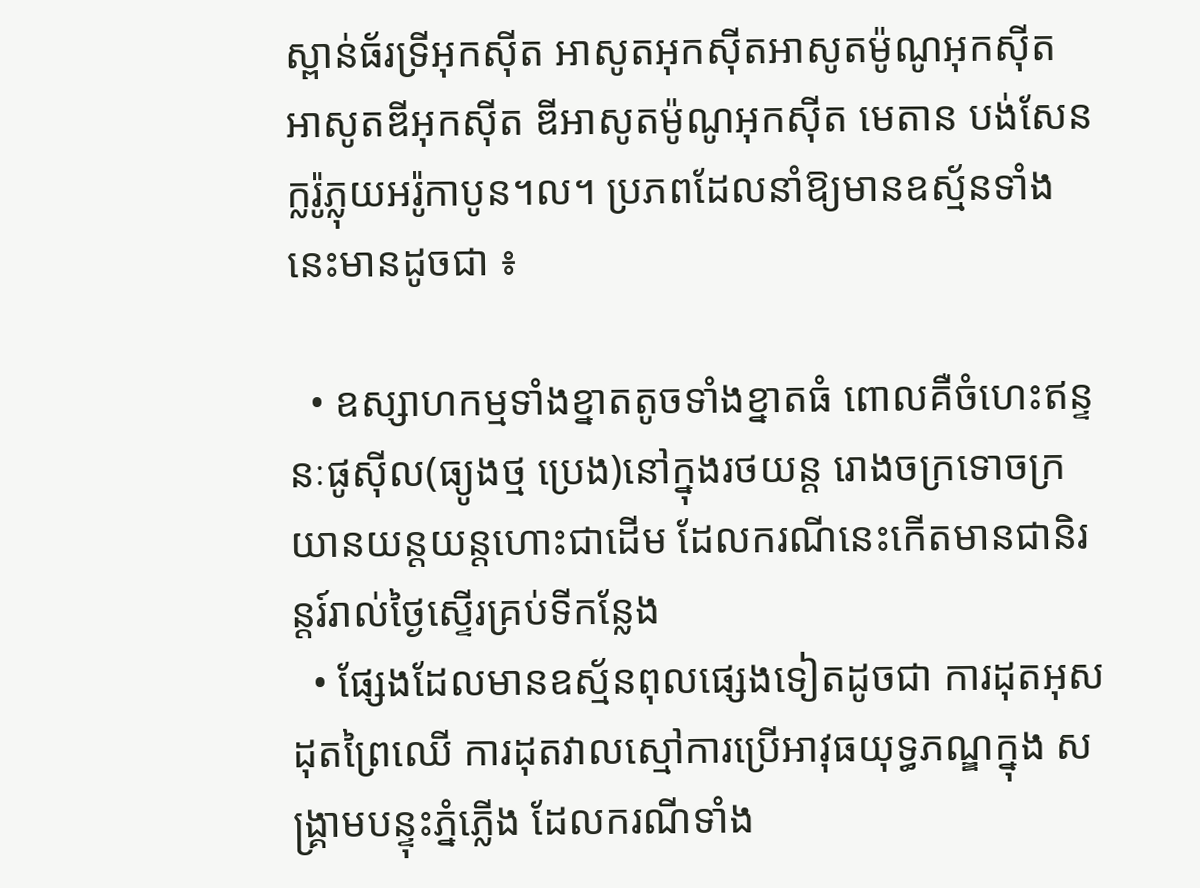ស្ពាន់ធ័រទ្រីអុកស៊ីត អាសូតអុកស៊ីតអាសូតម៉ូណូអុកស៊ីត អាសូតឌីអុកស៊ីត ឌីអាសូតម៉ូណូអុកស៊ីត មេតាន បង់សែន ក្លរ៉ូភ្លុយអរ៉ូកាបូន។ល។ ប្រភពដែលនាំឱ្យមានឧស្ម័នទាំងនេះមានដូចជា ៖

  • ឧស្សាហកម្មទាំងខ្នាតតូចទាំងខ្នាតធំ ពោលគឺចំហេះឥន្ទនៈផូស៊ីល(ធ្យូងថ្ម ប្រេង)នៅក្នុងរថយន្ដ រោងចក្រទោចក្រយានយន្ដយន្ដហោះជាដើម ដែលករណីនេះកើតមានជានិរន្ដរ៍រាល់ថ្ងៃស្ទើរគ្រប់ទីកន្លែង
  • ផ្សែងដែលមានឧស្ម័នពុលផ្សេងទៀតដូចជា ការដុតអុស ដុតព្រៃឈើ ការដុតវាលស្មៅការប្រើអាវុធយុទ្ធភណ្ឌក្នុង សង្គ្រាមបន្ទុះភ្នំភ្លើង ដែលករណីទាំង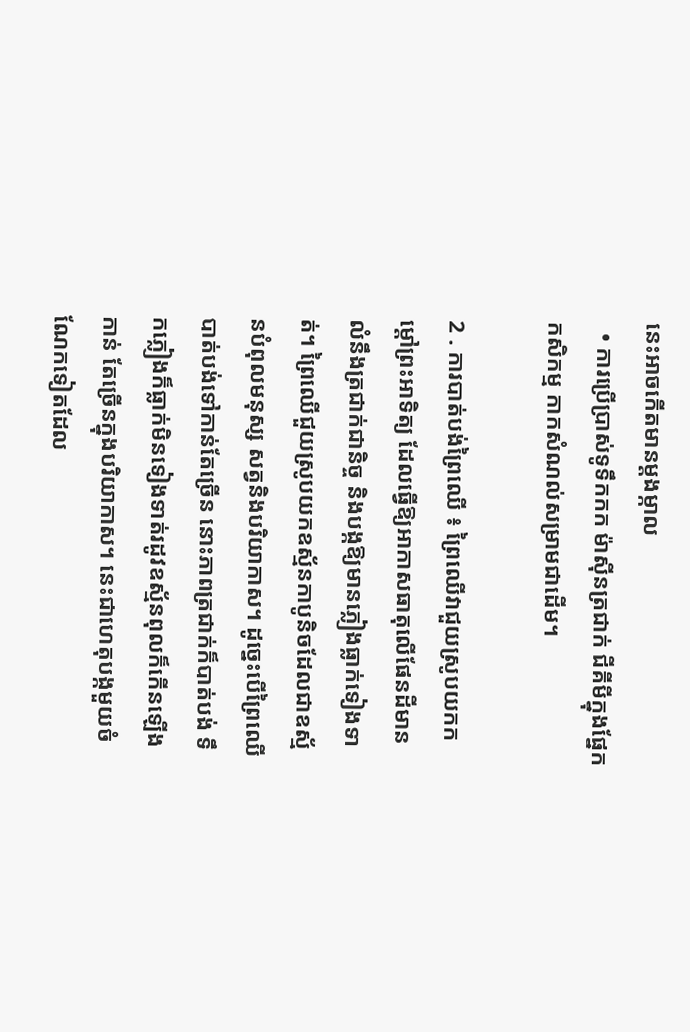នេះអាចកើតមានម្ដងម្កាល
  • ការប្រើប្រាស់ទូទឹកកក ម៉ាស៊ីនត្រជាក់ ជីគីមីក្នុងផ្នែកកសិកម្ម កាកសំណល់សម្រាមជាដើម។

2 . ការបាត់បង់ព្រៃឈើ ៖ ព្រៃឈើវាជួយស្រូបយកកម្ដៅព្រះអាទិត្យ ដែលធ្វើឱ្យអាកាសធាតុលើផែនដីមានលំនឹងត្រជាក់ជានិច្ច និងបង្កឱ្យមានភ្លៀងធ្លាក់ទៀងទាត់។ ព្រៃឈើជួយស្រូបយកឧស្ម័នកាបូនិចដែលជាឧស្ម័នបំពុលមនុស្ស សត្វនិងបរិយាកាស។ ដូច្នេះបើព្រៃឈើបាត់បង់ទៅកាន់តែច្រើន នោះភាពត្រជាក់ក៏បាត់បង់ ទឹកភ្លៀងក៏ធ្លាក់មិនទៀងទាត់រដូវឧស្ម័នពុលក៏កើនឡើងកាន់ តែច្រើនក្នុងបរិយាកាស។ នេះជាហេតុបង្កមួយចំណែកទៀតដែល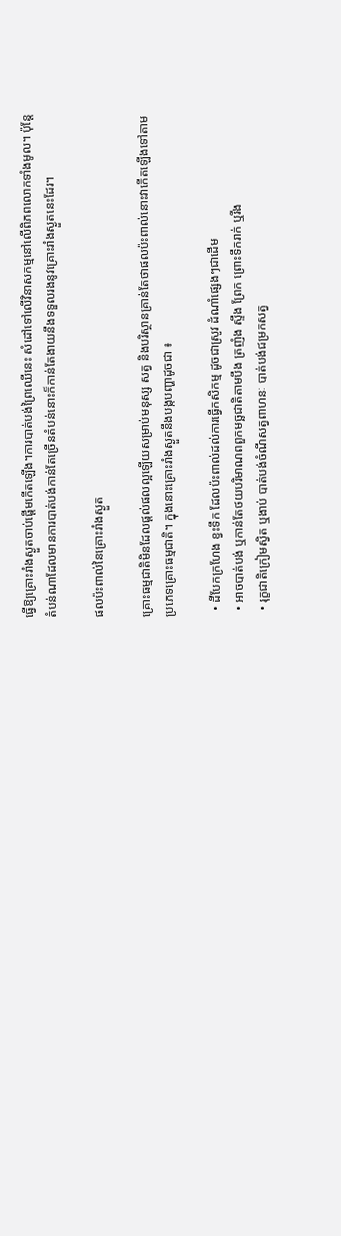ធ្វើឱ្យគ្រោះរាំងស្ងួតចាប់ផ្ដើមកើតឡើង។ការបាត់បង់ព្រៃឈើនេះ សំដៅទៅលើវិនាសកម្មនៅលើពិភពលោកទាំងមូល។ ប៉ុន្ដែតំបន់ណាដែលមានការបាត់បង់កាន់តែច្រើនតំបន់នោះក៏កាន់តែងាយនឹងទទួលរងនូវគ្រោះរាំងស្ងួតនេះដែរ។

ផលប៉ះពាល់នៃគ្រោះរាំងស្ងួត

គ្រោះធម្មជាតិមិនដែលផ្ដល់ផលល្អឡើយសម្រាប់មនុស្ស សត្វ និងបរិស្ថានគ្រាន់តែថាផលប៉ះពាល់នោះវាកើតឡើងទៅតាមប្រភេទគ្រោះធម្មជាតិ។ ក្នុងនោះគ្រោះរាំងស្ងួតនឹងបង្កបញ្ហាដូចជា ៖

  • ដីបែកក្រហែង ខ្វះទឹក ដែលប៉ះពាល់ដល់ការធ្វើកសិកម្ម ដូចជាស្រូវ ដំណាំផ្សេងៗជាដើម
  • អាចបាត់បង់ ឬកាន់តែថយបរិមាណពពួកមច្ឆជាតិតាមបឹង ត្រញំង ស្ទឹង ព្រែក ព្រោះទឹករាក់ ឬរីង
  • រុក្ខជាតិក្រៀមស្វិត ឬងាប់ បាត់បង់ចំណីសត្វពាហនៈ បាត់បង់ជម្រកសត្វ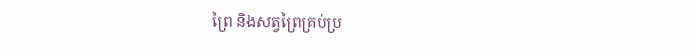ព្រៃ និងសត្វព្រៃគ្រប់ប្រ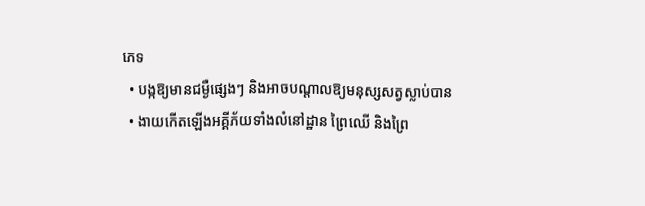ភេទ
  • បង្កឱ្យមានជម្ងឺផ្សេងៗ និងអាចបណ្ដាលឱ្យមនុស្សសត្វស្លាប់បាន
  • ងាយកើតឡើងអគ្គីភ័យទាំងលំនៅដ្ឋាន ព្រៃឈើ និងព្រៃ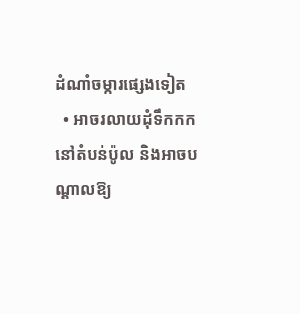ដំណាំចម្ការផ្សេងទៀត
  • អាចរលាយដុំទឹកកកនៅតំបន់ប៉ូល និងអាចបណ្ដាលឱ្យ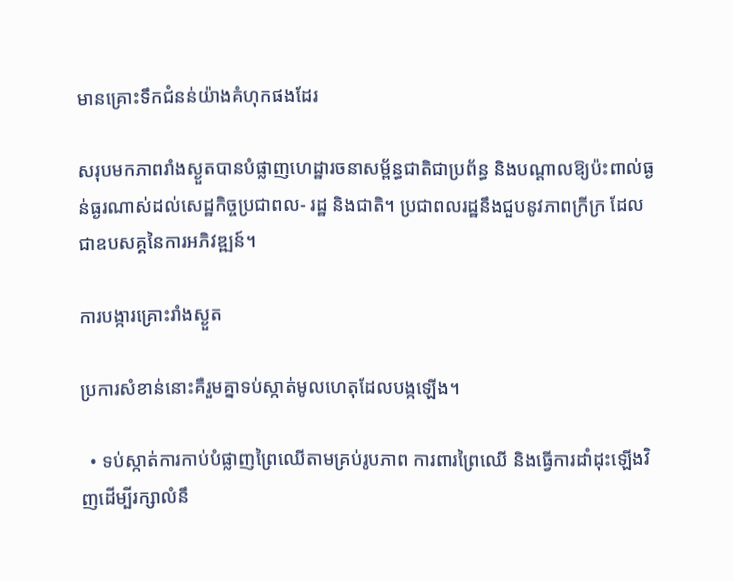មានគ្រោះទឹកជំនន់យ៉ាងគំហុកផងដែរ

សរុបមកភាពរាំងស្ងួតបានបំផ្លាញហេដ្ឋារចនាសម្ព័ន្ធជាតិជាប្រព័ន្ធ និងបណ្ដាលឱ្យប៉ះពាល់ធ្ងន់ធ្ងរណាស់ដល់សេដ្ឋកិច្ចប្រជាពល- រដ្ឋ និងជាតិ។ ប្រជាពលរដ្ឋនឹងជួបនូវភាពក្រីក្រ ដែលជាឧបសគ្គនៃការអភិវឌ្ឍន៍។

ការបង្ការគ្រោះរាំងស្ងួត

ប្រការសំខាន់នោះគឺរួមគ្នាទប់ស្កាត់មូលហេតុដែលបង្កឡើង។

  • ទប់ស្កាត់ការកាប់បំផ្លាញព្រៃឈើតាមគ្រប់រូបភាព ការពារព្រៃឈើ និងធ្វើការដាំដុះឡើងវិញដើម្បីរក្សាលំនឹ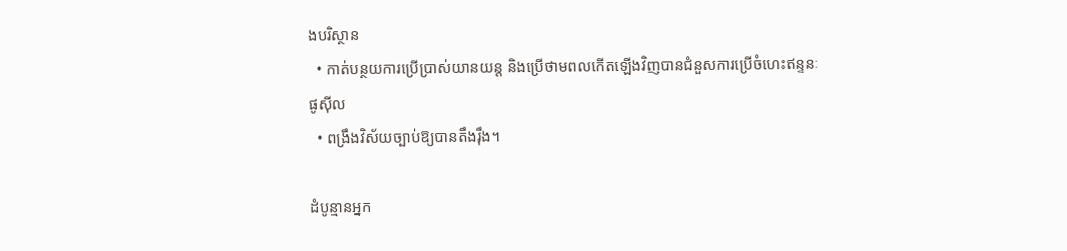ងបរិស្ថាន
  • កាត់បន្ថយការប្រើប្រាស់យានយន្ដ និងប្រើថាមពលកើតឡើងវិញបានជំនួសការប្រើចំហេះឥន្ទនៈផូស៊ីល
  • ពង្រឹងវិស័យច្បាប់ឱ្យបានតឹងរ៉ឹង។

ដំបូន្មានអ្នក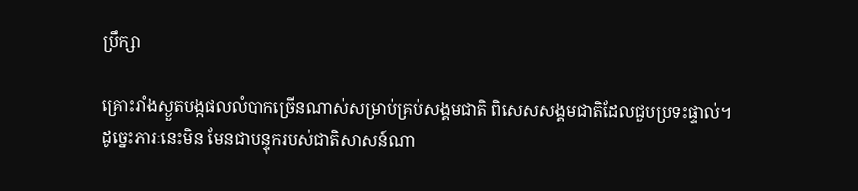ប្រឹក្សា

គ្រោះរាំងស្ងួតបង្កផលលំបាកច្រើនណាស់សម្រាប់គ្រប់សង្គមជាតិ ពិសេសសង្គមជាតិដែលជួបប្រទះផ្ទាល់។ ដូច្នេះភារៈនេះមិន មែនជាបន្ទុករបស់ជាតិសាសន៍ណា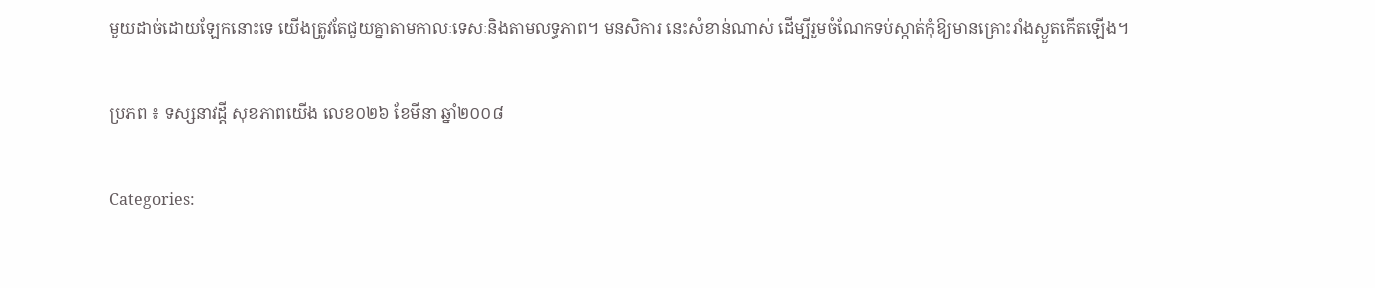មួយដាច់ដោយឡែកនោះទេ យើងត្រូវតែជួយគ្នាតាមកាលៈទេសៈនិងតាមលទ្ធភាព។ មនសិការ នេះសំខាន់ណាស់ ដើម្បីរួមចំណែកទប់ស្កាត់កុំឱ្យមានគ្រោះរាំងស្ងួតកើតឡើង។

ប្រភព ៖ ទស្សនាវដ្តី សុខភាពយើង លេខ០២៦ ខែមីនា ឆ្នាំ២០០៨

Categories: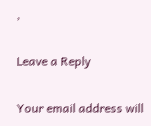,

Leave a Reply

Your email address will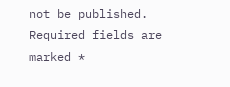not be published. Required fields are marked *